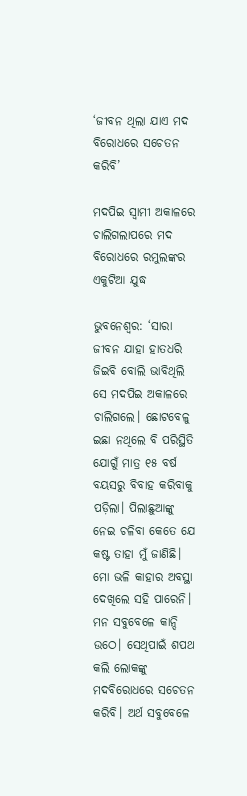‘ଜୀବନ ଥିଲା ଯାଏ ମଦ ବିରୋଧରେ ସଚେତନ କରିବି’

ମଦପିଇ ସ୍ବାମୀ ଅକାଳରେ ଚାଲିଗଲାପରେ ମଦ ବିରୋଧରେ ରମୁଲଙ୍କର ଏକୁଟିଆ ଯୁଦ୍ଧ

ଭୁବନେଶ୍ବର: ‘ସାରା ଜୀବନ ଯାହା ହାତଧରି ଜିଇବି ବୋଲି ଭାବିଥିଲି ସେ ମଦପିଇ ଅକାଳରେ ଚାଲିଗଲେ। ଛୋଟବେଳୁ ଇଛା ନଥିଲେ ବି ପରିସ୍ଥିତି ଯୋଗୁଁ ମାତ୍ର ୧୫ ବର୍ଷ ବୟସରୁ ବିବାହ କରିବାକୁ ପଡ଼ିଲା। ପିଲାଛୁଆଙ୍କୁ ନେଇ ଚଳିବା କେତେ ଯେ କ‌ଷ୍ଟ ତାହା ମୁଁ ଜାଣିଛି। ମୋ ଭଳି କାହାର ଅବସ୍ଥା ଦେଖିଲେ ସହି ପାରେନି। ମନ ସବୁବେଳେ କାନ୍ଦି ଉଠେ। ସେଥିପାଇଁ ଶପଥ କଲି ଲୋକଙ୍କୁ ମଦବିରୋଧରେ ସଚେତନ କରିବି। ଅର୍ଥ ସବୁବେଳେ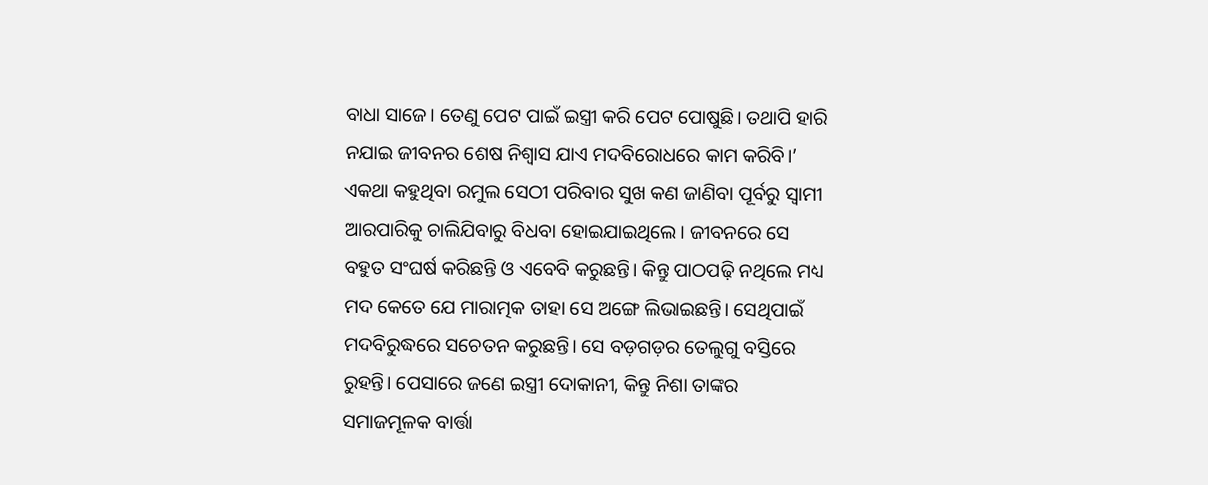ବାଧା ସାଜେ। ତେଣୁ ପେଟ ପାଇଁ ଇସ୍ତ୍ରୀ କରି ପେଟ ପୋଷୁଛି। ତଥାପି ହାରି ନଯାଇ ଜୀବନର ‌ଶେଷ ନିଶ୍ବାସ ଯାଏ ମଦବିରୋଧରେ କାମ କରିବି।’ ଏକଥା କହୁଥିବା ରମୁଲ ସେଠୀ ପରିବାର ସୁଖ କଣ ଜାଣିବା ପୂର୍ବରୁ ସ୍ବାମୀ ଆରପାରିକୁ ଚାଲିଯିବାରୁ ବିଧବା ହୋଇଯାଇଥିଲେ। ଜୀବନରେ ସେ ବହୁତ ସଂଘ‌ର୍ଷ କରିଛନ୍ତି ଓ ଏବେବି କରୁଛନ୍ତି। କିନ୍ତୁ ପାଠପଢ଼ି ନଥିଲେ ମଧ୍ୟ ମଦ କେତେ ଯେ ମାରାତ୍ମକ ତାହା ସେ ଅଙ୍ଗେ ଲିଭାଇଛନ୍ତି। ସେଥିପାଇଁ ମଦବିରୁଦ୍ଧରେ ସଚେତନ କରୁଛନ୍ତି। ସେ ବଡ଼ଗଡ଼ର ତେଲୁଗୁ ବସ୍ତିରେ ରୁହନ୍ତି। ପେସାରେ ଜଣେ ଇସ୍ତ୍ରୀ ଦୋକାନୀ, କିନ୍ତୁ ନିଶା ତାଙ୍କର ସମାଜମୂଳକ ବାର୍ତ୍ତା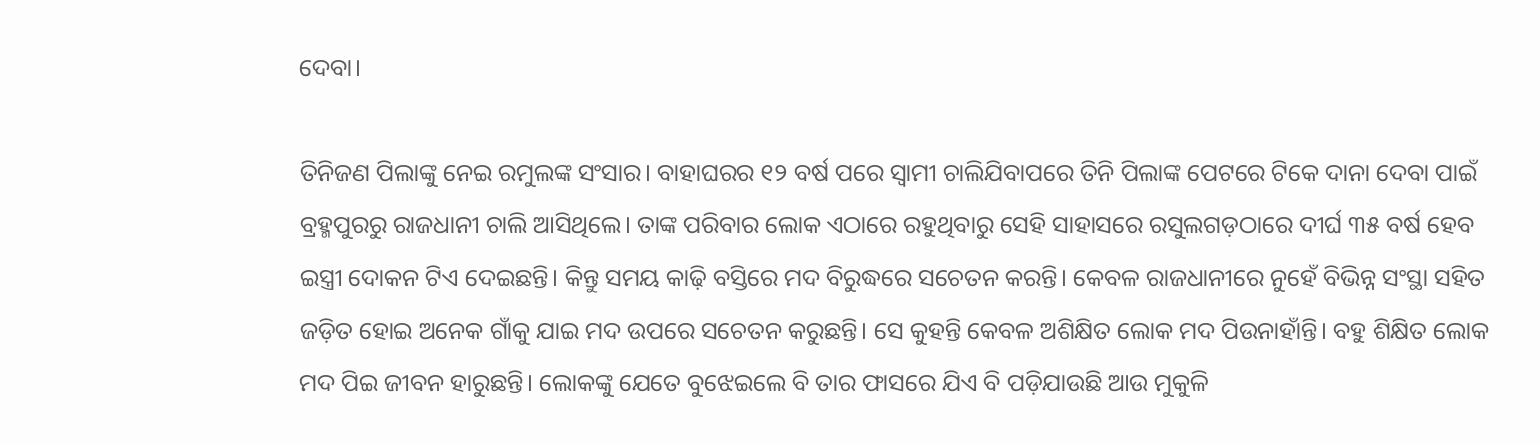ଦେବା।

ତିନିଜଣ ପିଲାଙ୍କୁ ନେଇ ରମୁଲଙ୍କ ସଂସାର। ବାହାଘରର ୧୨ ବ‌ର୍ଷ ପରେ ସ୍ବାମୀ ଚାଲିଯିବାପରେ ତିନି ପିଲାଙ୍କ ପେଟରେ ଟିକେ ଦାନା ଦେବା ପାଇଁ ବ୍ରହ୍ମପୁରରୁ ରାଜଧାନୀ ଚାଲି ଆସିଥିଲେ। ତାଙ୍କ ପରିବାର ଲୋକ ଏଠାରେ ରହୁଥିବାରୁ ସେହି ସାହାସରେ ରସୁଲଗଡ଼ଠାରେ ଦୀର୍ଘ ୩୫ ବର୍ଷ ହେବ ଇସ୍ତ୍ରୀ ଦୋକନ ଟିଏ ଦେଇଛନ୍ତି। କିନ୍ତୁ ସମୟ କାଢ଼ି ବସ୍ତିରେ ମଦ ବିରୁଦ୍ଧରେ ସଚେତନ କରନ୍ତି। କେବଳ ରାଜଧାନୀରେ ନୁହେଁ ବିଭିନ୍ନ ସଂସ୍ଥା ସହିତ ଜଡ଼ିତ ହୋଇ ଅନେକ ଗାଁକୁ ଯାଇ ମଦ ଉପରେ ସଚେତନ କରୁଛନ୍ତି। ସେ କୁହନ୍ତି କେବଳ ଅଶିକ୍ଷିତ ଲୋକ ମଦ ପିଉନାହାଁନ୍ତି। ବହୁ ଶିକ୍ଷିତ ଲୋକ ମଦ ପିଇ ଜୀବନ ହାରୁଛନ୍ତି। ଲୋକଙ୍କୁ ଯେତେ ବୁଝେଇଲେ ବି ତାର ଫାସରେ ଯିଏ ବି ପଡ଼ିଯାଉଛି ଆଉ ମୁକୁଳି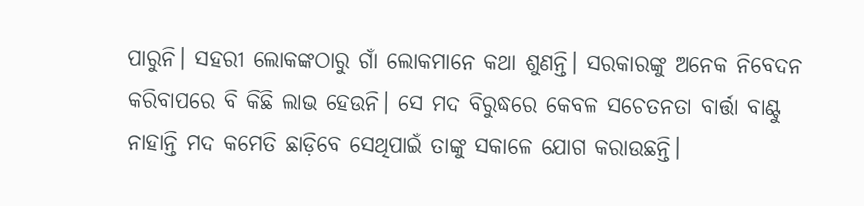ପାରୁନି। ସହରୀ ଲୋକଙ୍କଠାରୁ ଗାଁ ଲୋକମାନେ କଥା ଶୁଣନ୍ତି। ସରକାରଙ୍କୁ ଅନେକ ନିବେଦନ କରିବାପରେ ବି କିଛି ଲାଭ ହେଉନି। ସେ ମଦ ବିରୁଦ୍ଧରେ କେବଳ ସଚେତନତା ବାର୍ତ୍ତା ବାଣ୍ଟୁ ନାହାନ୍ତି ମଦ କମେତି ଛାଡ଼ିବେ ସେଥିପାଇଁ ତାଙ୍କୁ ସକାଳେ ଯୋଗ କରାଉଛନ୍ତି।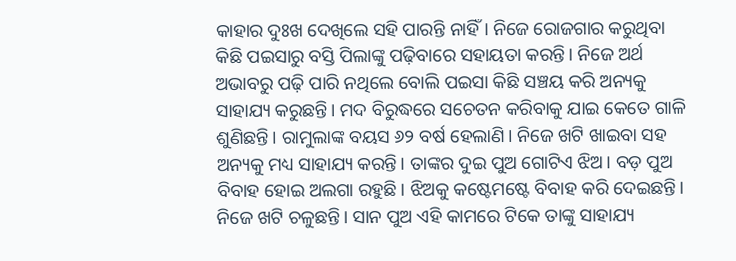କାହାର ଦୁଃଖ ଦେଖିଲେ ସହି ପାରନ୍ତି ନାହିଁ। ନିଜେ ରୋଜଗାର କରୁଥିବା କିଛି ପଇସାରୁ ବସ୍ତି ପିଲାଙ୍କୁ ପଢ଼ିବାରେ ସହାୟତା କରନ୍ତି। ନିଜେ ଅର୍ଥ ଅଭାବରୁ ପଢ଼ି ପାରି ନଥିଲେ ବୋଲି ପଇସା କିଛି ସଞ୍ଚୟ କରି ଅନ୍ୟକୁ ସାହାଯ୍ୟ କରୁଛନ୍ତି। ମଦ ବିରୁଦ୍ଧରେ ସଚେତନ କରିବାକୁ ଯାଇ କେତେ ଗାଳି ଶୁଣିଛନ୍ତି। ରାମୁଲାଙ୍କ ବୟସ ୬୨ ବର୍ଷ ହେଲାଣି। ନିଜେ ଖଟି ଖାଇବା ସହ ଅନ୍ୟକୁ ମଧ୍ୟ ସାହାଯ୍ୟ କରନ୍ତି। ତାଙ୍କର ଦୁଇ ପୁଅ ଗୋଟିଏ ଝିଅ। ବଡ଼ ପୁଅ ବିବାହ ହୋଇ ଅଲଗା ରହୁଛି। ଝିଅକୁ କଷ୍ଟେମଷ୍ଟେ ବିବାହ କରି ଦେଇଛନ୍ତି। ନିଜେ ଖଟି ଚଳୁଛନ୍ତି। ସାନ ପୁଅ ଏହି କାମରେ ଟିକେ ତାଙ୍କୁ ସାହାଯ୍ୟ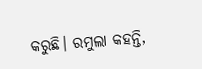କରୁଛି। ରମୁଲା କହନ୍ତି,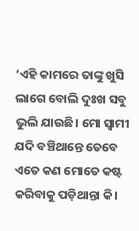‘ଏହି କାମରେ ତାଙ୍କୁ ଖୁସି ଲାଗେ ବୋଲି ଦୁଃଖ ସବୁ ଭୁଲି ଯାଉଛି। ମୋ ସ୍ବାମୀ ଯଦି ବଞ୍ଚିଥାନ୍ତେ ତେବେ ଏତେ କଣ ମୋତେ କଷ୍ଟ କରିବାକୁ ପଡ଼ିଥାନ୍ତା କି।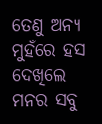ତେଣୁ ଅନ୍ୟ ମୁହଁରେ ହସ ଦେଖିଲେ ମନର ସବୁ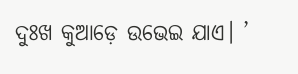ଦୁଃଖ କୁଆଡ଼େ ଉଭେଇ ଯାଏ। ’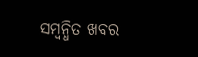ସମ୍ବନ୍ଧିତ ଖବର